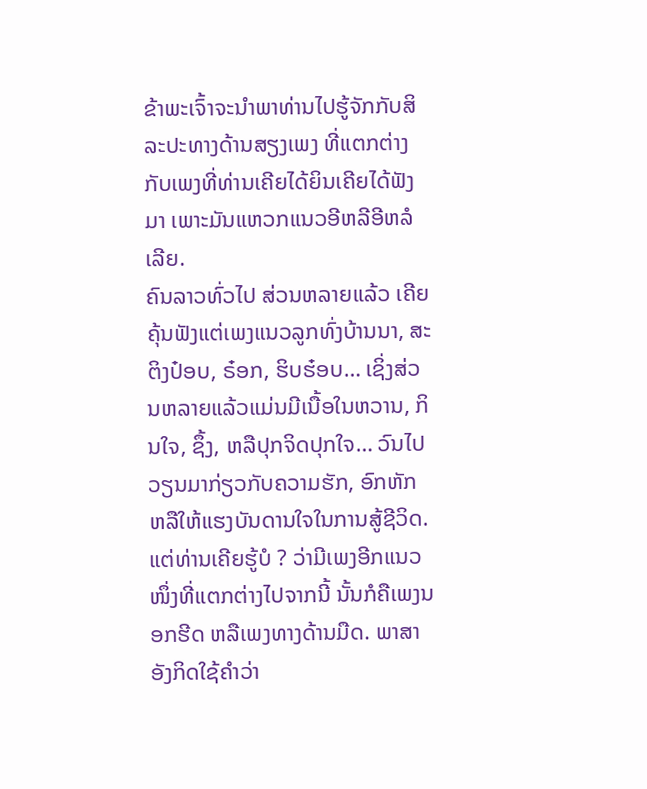ຂ້າພະເຈົ້າຈະນຳພາທ່ານໄປຮູ້ຈັກກັບສິລະປະທາງດ້ານສຽງເພງ ທີ່ແຕກຕ່າງກັບເພງທີ່ທ່ານເຄີຍໄດ້ຍິນເຄີຍໄດ້ຟັງມາ ເພາະມັນແຫວກແນວອີຫລີອີຫລໍເລີຍ.
ຄົນລາວທົ່ວໄປ ສ່ວນຫລາຍແລ້ວ ເຄີຍຄຸ້ນຟັງແຕ່ເພງແນວລູກທົ່ງບ້ານນາ, ສະຕິງປ໋ອບ, ຣ໋ອກ, ຮິບຮ໋ອບ… ເຊິ່ງສ່ວນຫລາຍແລ້ວແມ່ນມີເນື້ອໃນຫວານ, ກິນໃຈ, ຊຶ້ງ, ຫລືປຸກຈິດປຸກໃຈ… ວົນໄປວຽນມາກ່ຽວກັບຄວາມຮັກ, ອົກຫັກ ຫລືໃຫ້ແຮງບັນດານໃຈໃນການສູ້ຊີວິດ. ແຕ່ທ່ານເຄີຍຮູ້ບໍ ? ວ່າມີເພງອີກແນວໜຶ່ງທີ່ແຕກຕ່າງໄປຈາກນີ້ ນັ້ນກໍຄືເພງນອກຮີດ ຫລືເພງທາງດ້ານມືດ. ພາສາອັງກິດໃຊ້ຄຳວ່າ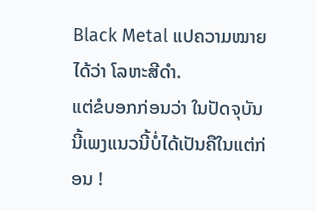Black Metal ແປຄວາມໝາຍໄດ້ວ່າ ໂລຫະສີດຳ.
ແຕ່ຂໍບອກກ່ອນວ່າ ໃນປັດຈຸບັນນີ້ເພງແນວນີ້ບໍ່ໄດ້ເປັນຄືໃນແຕ່ກ່ອນ !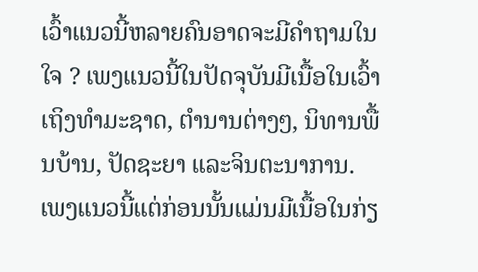ເວົ້າແນວນີ້ຫລາຍຄົນອາດຈະມີຄຳຖາມໃນໃຈ ? ເພງແນວນີ້ໃນປັດຈຸບັນມີເນື້ອໃນເວົ້າເຖິງທຳມະຊາດ, ຕຳນານຕ່າງໆ, ນິທານພື້ນບ້ານ, ປັດຊະຍາ ແລະຈິນຕະນາການ. ເພງແນວນີ້ແຕ່ກ່ອນນັ້ນແມ່ນມີເນື້ອໃນກ່ຽ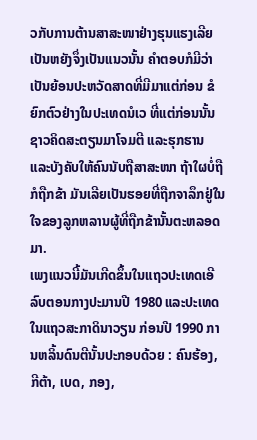ວກັບການຕ້ານສາສະໜາຢ່າງຮຸນແຮງເລີຍ ເປັນຫຍັງຈຶ່ງເປັນແນວນັ້ນ ຄຳຕອບກໍມີວ່າ ເປັນຍ້ອນປະຫວັດສາດທີ່ມີມາແຕ່ກ່ອນ ຂໍຍົກຕົວຢ່າງໃນປະເທດນໍເວ ທີ່ແຕ່ກ່ອນນັ້ນຊາວຄິດສະຕຽນມາໂຈມຕີ ແລະຮຸກຮານ ແລະບັງຄັບໃຫ້ຄົນນັບຖືສາສະໜາ ຖ້າໃຜບໍ່ຖືກໍຖືກຂ້າ ມັນເລີຍເປັນຮອຍທີ່ຖືກຈາລຶກຢູ່ໃນໃຈຂອງລູກຫລານຜູ້ທີ່ຖືກຂ້ານັ້ນຕະຫລອດມາ.
ເພງແນວນີ້ມັນເກີດຂຶ້ນໃນແຖວປະເທດເອີລົບຕອນກາງປະມານປີ 1980 ແລະປະເທດໃນແຖວສະກາດິນາວຽນ ກ່ອນປີ 1990 ການຫລິ້ນດົນຕີນັ້ນປະກອບດ້ວຍ : ຄົນຮ້ອງ, ກີຕ້າ, ເບດ, ກອງ,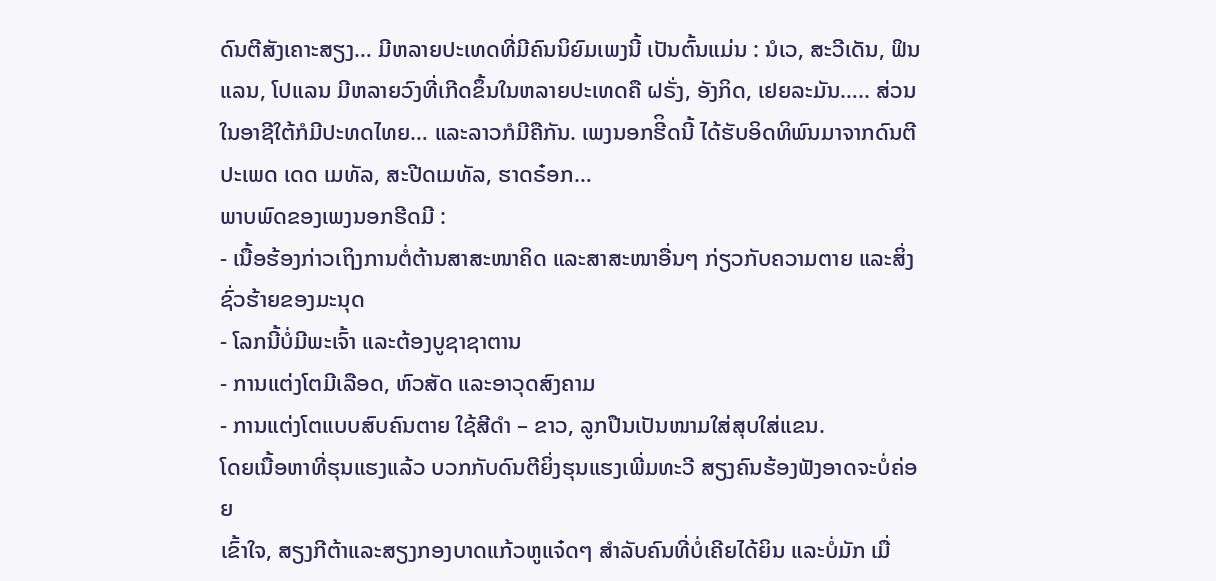ດົນຕີສັງເຄາະສຽງ… ມີຫລາຍປະເທດທີ່ມີຄົນນິຍົມເພງນີ້ ເປັນຕົ້ນແມ່ນ : ນໍເວ, ສະວີເດັນ, ຟິນແລນ, ໂປແລນ ມີຫລາຍວົງທີ່ເກີດຂຶ້ນໃນຫລາຍປະເທດຄື ຝຣັ່ງ, ອັງກິດ, ເຢຍລະມັນ….. ສ່ວນໃນອາຊີໃຕ້ກໍມີປະທດໄທຍ… ແລະລາວກໍມີຄືກັນ. ເພງນອກຮີິດນີ້ ໄດ້ຮັບອິດທິພົນມາຈາກດົນຕີປະເພດ ເດດ ເມທັລ, ສະປີດເມທັລ, ຮາດຣ໋ອກ…
ພາບພົດຂອງເພງນອກຮີດມີ :
- ເນື້ອຮ້ອງກ່າວເຖິງການຕໍ່ຕ້ານສາສະໜາຄິດ ແລະສາສະໜາອື່ນໆ ກ່ຽວກັບຄວາມຕາຍ ແລະສິ່ງຊົ່ວຮ້າຍຂອງມະນຸດ
- ໂລກນີ້ບໍ່ມີພະເຈົ້າ ແລະຕ້ອງບູຊາຊາຕານ
- ການແຕ່ງໂຕມີເລືອດ, ຫົວສັດ ແລະອາວຸດສົງຄາມ
- ການແຕ່ງໂຕແບບສົບຄົນຕາຍ ໃຊ້ສີດຳ – ຂາວ, ລູກປືນເປັນໜາມໃສ່ສຸບໃສ່ແຂນ.
ໂດຍເນື້ອຫາທີ່ຮຸນແຮງແລ້ວ ບວກກັບດົນຕີຍິ່ງຮຸນແຮງເພີ່ມທະວີ ສຽງຄົນຮ້ອງຟັງອາດຈະບໍ່ຄ່ອຍ
ເຂົ້າໃຈ, ສຽງກີຕ້າແລະສຽງກອງບາດແກ້ວຫູແຈ໋ດໆ ສຳລັບຄົນທີ່ບໍ່ເຄີຍໄດ້ຍິນ ແລະບໍ່ມັກ ເມື່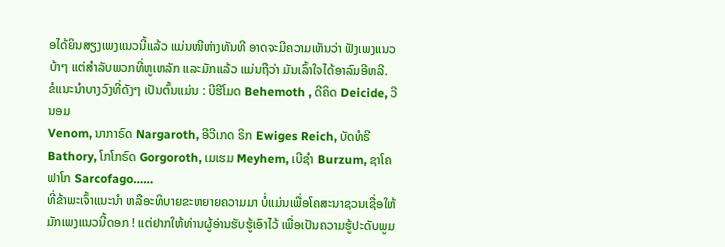ອໄດ້ຍິນສຽງເພງແນວນີ້ແລ້ວ ແມ່ນໜີຫ່າງທັນທີ ອາດຈະມີຄວາມເຫັນວ່າ ຟັງເພງແນວບ້າໆ ແຕ່ສຳລັບພວກທີ່ຫູເຫລັກ ແລະມັກແລ້ວ ແມ່ນຖືວ່າ ມັນເລົ້າໃຈໄດ້ອາລົມອີຫລີ.
ຂໍແນະນຳບາງວົງທີ່ດັງໆ ເປັນຕົ້ນແມ່ນ : ບີຮີໂມດ Behemoth , ດີຄິດ Deicide, ວີນອມ
Venom, ນາກາຣົດ Nargaroth, ອີວີເກດ ຣິກ Ewiges Reich, ບັດທໍຣີ Bathory, ໂກໂກຣົດ Gorgoroth, ເມເຮມ Meyhem, ເບີຊຳ Burzum, ຊາໂຄຟາໂກ Sarcofago……
ທີ່ຂ້າພະເຈົ້າແນະນຳ ຫລືອະທິບາຍຂະຫຍາຍຄວາມມາ ບໍ່ແມ່ນເພື່ອໂຄສະນາຊວນເຊື່ອໃຫ້ມັກເພງແນວນີ້ດອກ ! ແຕ່ຢາກໃຫ້ທ່ານຜູ້ອ່ານຮັບຮູ້ເອົາໄວ້ ເພື່ອເປັນຄວາມຮູ້ປະດັບພູມ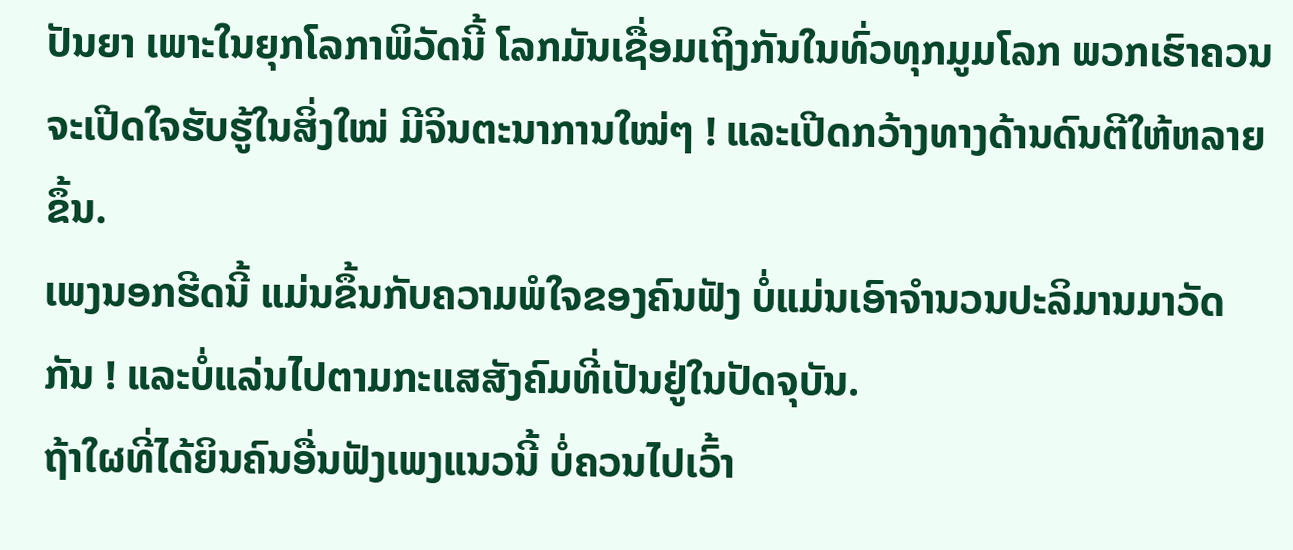ປັນຍາ ເພາະໃນຍຸກໂລກາພິວັດນີ້ ໂລກມັນເຊື່ອມເຖິງກັນໃນທົ່ວທຸກມູມໂລກ ພວກເຮົາຄວນຈະເປີດໃຈຮັບຮູ້ໃນສິ່ງໃໝ່ ມີຈິນຕະນາການໃໝ່ໆ ! ແລະເປີດກວ້າງທາງດ້ານດົນຕີໃຫ້ຫລາຍຂຶ້ນ.
ເພງນອກຮີດນີ້ ແມ່ນຂຶ້ນກັບຄວາມພໍໃຈຂອງຄົນຟັງ ບໍ່ແມ່ນເອົາຈຳນວນປະລິມານມາວັດກັນ ! ແລະບໍ່ແລ່ນໄປຕາມກະແສສັງຄົມທີ່ເປັນຢູ່ໃນປັດຈຸບັນ.
ຖ້າໃຜທີ່ໄດ້ຍິນຄົນອື່ນຟັງເພງແນວນີ້ ບໍ່ຄວນໄປເວົ້າ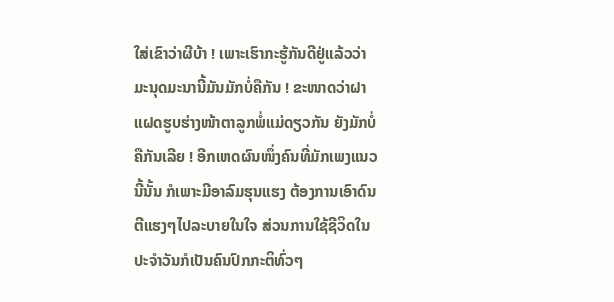ໃສ່ເຂົາວ່າຜີບ້າ ! ເພາະເຮົາກະຮູ້ກັນດີຢູ່ແລ້ວວ່າ ມະນຸດມະນານີ້ມັນມັກບໍ່ຄືກັນ ! ຂະໜາດວ່າຝາແຝດຮູບຮ່າງໜ້າຕາລູກພໍ່ແມ່ດຽວກັນ ຍັງມັກບໍ່ຄືກັນເລີຍ ! ອີກເຫດຜົນໜຶ່ງຄົນທີ່ມັກເພງແນວນີ້ນັ້ນ ກໍເພາະມີອາລົມຮຸນແຮງ ຕ້ອງການເອົາດົນຕີແຮງໆໄປລະບາຍໃນໃຈ ສ່ວນການໃຊ້ຊີວິດໃນປະຈຳວັນກໍເປັນຄົນປົກກະຕິທົ່ວໆ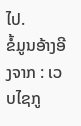ໄປ.
ຂໍ້ມູນອ້າງອີງຈາກ : ເວບໄຊກູ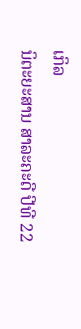ເກິລ
ນິຕະຍະສານ ສາລະຄະດີ ປີທີ 22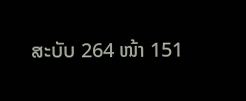ສະບັບ 264 ໜ້າ 151